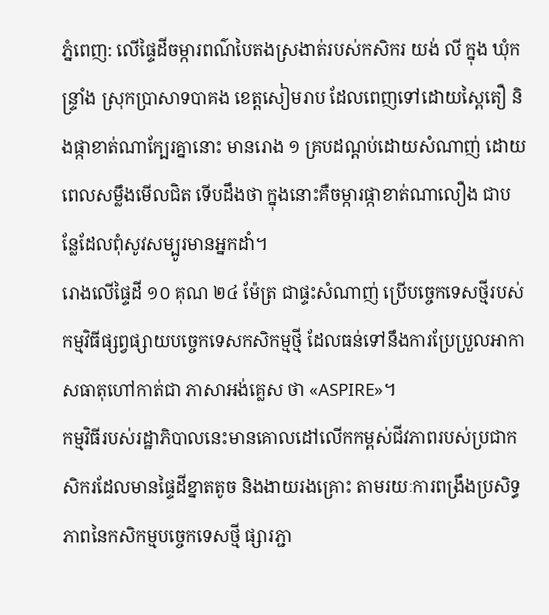ភ្នំពេញ: លើផ្ទៃដីចម្ការពណ៌បៃតងស្រងាត់របស់កសិករ យង់ លី ក្នុង ឃុំកន្រ្ទាំង ស្រុកប្រាសាទបាគង ខេត្តសៀមរាប ដែលពេញទៅដោយស្ពៃតឿ និងផ្កាខាត់ណាក្បែរគ្នានោះ មានរោង ១ គ្របដណ្ដប់ដោយសំណាញ់ ដោយពេលសម្លឹងមើលជិត ទើបដឹងថា ក្នុងនោះគឺចម្ការផ្កាខាត់ណាលឿង ជាបន្លែដែលពុំសូវសម្បូរមានអ្នកដាំ។
រោងលើផ្ទៃដី ១០ គុណ ២៤ ម៉ែត្រ ជាផ្ទះសំណាញ់ ប្រើបច្ចេកទេសថ្មីរបស់កម្មវិធីផ្សព្វផ្សាយបច្ចេកទេសកសិកម្មថ្មី ដែលធន់ទៅនឹងការប្រែប្រួលអាកាសធាតុហៅកាត់ជា ភាសាអង់គ្លេស ថា «ASPIRE»។
កម្មវិធីរបស់រដ្ឋាភិបាលនេះមានគោលដៅលើកកម្ពស់ជីវភាពរបស់ប្រជាកសិករដែលមានផ្ទៃដីខ្នាតតូច និងងាយរងគ្រោះ តាមរយៈការពង្រឹងប្រសិទ្ធភាពនៃកសិកម្មបច្ចេកទេសថ្មី ផ្សារភ្ជា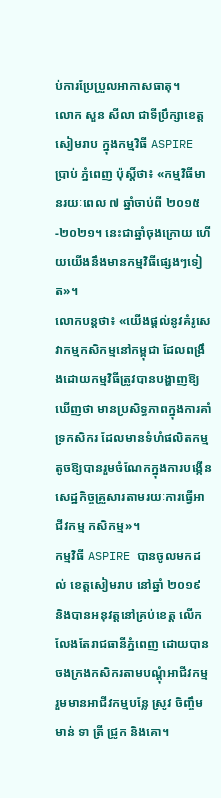ប់ការប្រែប្រួលអាកាសធាតុ។
លោក សួន សីលា ជាទីប្រឹក្សាខេត្ត សៀមរាប ក្នុងកម្មវិធី ASPIRE ប្រាប់ ភ្នំពេញ ប៉ុស្តិ៍ថា៖ «កម្មវិធីមានរយៈពេល ៧ ឆ្នាំចាប់ពី ២០១៥-២០២១។ នេះជាឆ្នាំចុងក្រោយ ហើយយើងនឹងមានកម្មវិធីផ្សេងៗទៀត»។
លោកបន្តថា៖ «យើងផ្ដល់នូវគំរូសេវាកម្មកសិកម្មនៅកម្ពុជា ដែលពង្រឹងដោយកម្មវិធីត្រូវបានបង្ហាញឱ្យឃើញថា មានប្រសិទ្ធភាពក្នុងការគាំទ្រកសិករ ដែលមានទំហំផលិតកម្មតូចឱ្យបានរួមចំណែកក្នុងការបង្កើនសេដ្ឋកិច្ចគ្រួសារតាមរយៈការធ្វើអាជីវកម្ម កសិកម្ម»។
កម្មវិធី ASPIRE បានចូលមកដល់ ខេត្តសៀមរាប នៅឆ្នាំ ២០១៩ និងបានអនុវត្តនៅគ្រប់ខេត្ត លើកលែងតែរាជធានីភ្នំពេញ ដោយបានចងក្រងកសិករតាមបណ្ដុំអាជីវកម្ម រួមមានអាជីវកម្មបន្លែ ស្រូវ ចិញ្ចឹមមាន់ ទា ត្រី ជ្រូក និងគោ។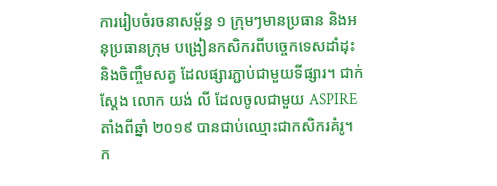ការរៀបចំរចនាសម្ព័ន្ធ ១ ក្រុមៗមានប្រធាន និងអនុប្រធានក្រុម បង្រៀនកសិករពីបច្ចេកទេសដាំដុះ និងចិញ្ចឹមសត្វ ដែលផ្សារភ្ជាប់ជាមួយទីផ្សារ។ ជាក់ស្ដែង លោក យង់ លី ដែលចូលជាមួយ ASPIRE តាំងពីឆ្នាំ ២០១៩ បានជាប់ឈ្មោះជាកសិករគំរូ។
ក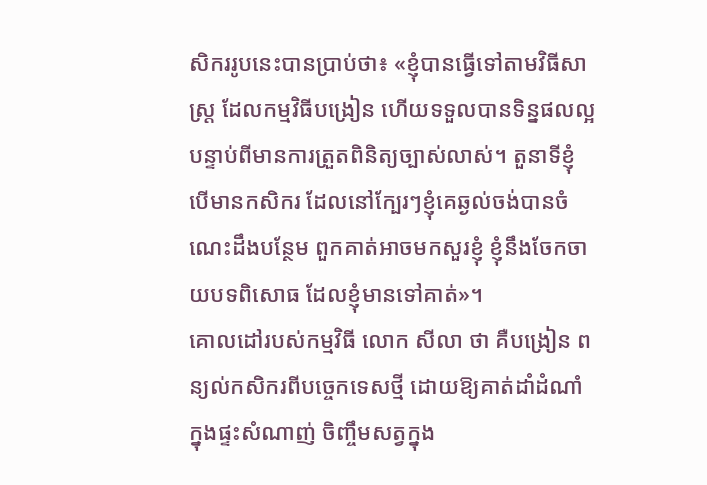សិកររូបនេះបានប្រាប់ថា៖ «ខ្ញុំបានធ្វើទៅតាមវិធីសាស្រ្ត ដែលកម្មវិធីបង្រៀន ហើយទទួលបានទិន្នផលល្អបន្ទាប់ពីមានការត្រួតពិនិត្យច្បាស់លាស់។ តួនាទីខ្ញុំ បើមានកសិករ ដែលនៅក្បែរៗខ្ញុំគេឆ្ងល់ចង់បានចំណេះដឹងបន្ថែម ពួកគាត់អាចមកសួរខ្ញុំ ខ្ញុំនឹងចែកចាយបទពិសោធ ដែលខ្ញុំមានទៅគាត់»។
គោលដៅរបស់កម្មវិធី លោក សីលា ថា គឺបង្រៀន ពន្យល់កសិករពីបច្ចេកទេសថ្មី ដោយឱ្យគាត់ដាំដំណាំក្នុងផ្ទះសំណាញ់ ចិញ្ចឹមសត្វក្នុង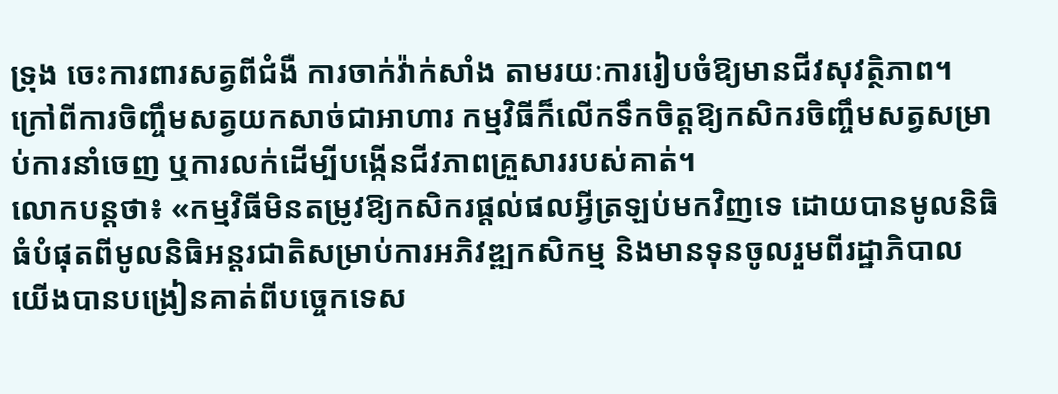ទ្រុង ចេះការពារសត្វពីជំងឺ ការចាក់វ៉ាក់សាំង តាមរយៈការរៀបចំឱ្យមានជីវសុវត្ថិភាព។ ក្រៅពីការចិញ្ចឹមសត្វយកសាច់ជាអាហារ កម្មវិធីក៏លើកទឹកចិត្តឱ្យកសិករចិញ្ចឹមសត្វសម្រាប់ការនាំចេញ ឬការលក់ដើម្បីបង្កើនជីវភាពគ្រួសាររបស់គាត់។
លោកបន្តថា៖ «កម្មវិធីមិនតម្រូវឱ្យកសិករផ្ដល់ផលអ្វីត្រឡប់មកវិញទេ ដោយបានមូលនិធិធំបំផុតពីមូលនិធិអន្តរជាតិសម្រាប់ការអភិវឌ្ឍកសិកម្ម និងមានទុនចូលរួមពីរដ្ឋាភិបាល យើងបានបង្រៀនគាត់ពីបច្ចេកទេស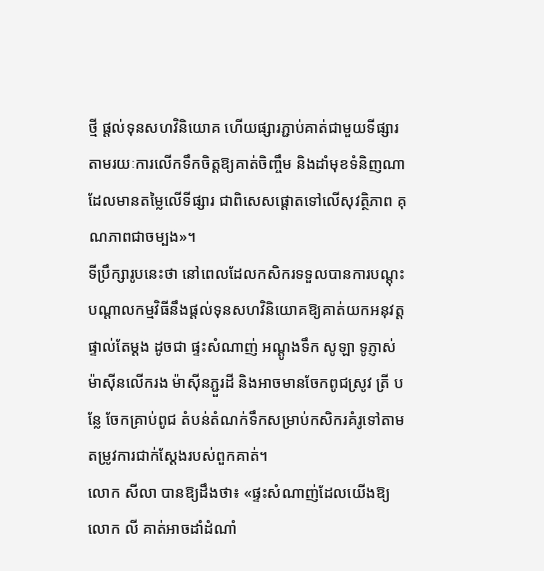ថ្មី ផ្ដល់ទុនសហវិនិយោគ ហើយផ្សារភ្ជាប់គាត់ជាមួយទីផ្សារ តាមរយៈការលើកទឹកចិត្តឱ្យគាត់ចិញ្ចឹម និងដាំមុខទំនិញណា ដែលមានតម្លៃលើទីផ្សារ ជាពិសេសផ្ដោតទៅលើសុវត្ថិភាព គុណភាពជាចម្បង»។
ទីប្រឹក្សារូបនេះថា នៅពេលដែលកសិករទទួលបានការបណ្ដុះបណ្ដាលកម្មវិធីនឹងផ្ដល់ទុនសហវិនិយោគឱ្យគាត់យកអនុវត្តផ្ទាល់តែម្ដង ដូចជា ផ្ទះសំណាញ់ អណ្ដូងទឹក សូឡា ទូភ្ញាស់ ម៉ាស៊ីនលើករង ម៉ាស៊ីនភ្ជួរដី និងអាចមានចែកពូជស្រូវ ត្រី បន្លែ ចែកគ្រាប់ពូជ តំបន់តំណក់ទឹកសម្រាប់កសិករគំរូទៅតាមតម្រូវការជាក់ស្ដែងរបស់ពួកគាត់។
លោក សីលា បានឱ្យដឹងថា៖ «ផ្ទះសំណាញ់ដែលយើងឱ្យលោក លី គាត់អាចដាំដំណាំ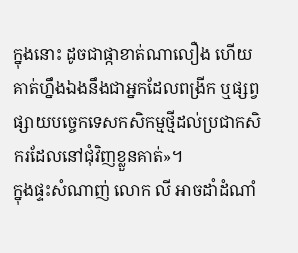ក្នុងនោះ ដូចជាផ្កាខាត់ណាលឿង ហើយគាត់ហ្នឹងឯងនឹងជាអ្នកដែលពង្រីក ឬផ្សព្វផ្សាយបច្ចេកទេសកសិកម្មថ្មីដល់ប្រជាកសិករដែលនៅជុំវិញខ្លួនគាត់»។
ក្នុងផ្ទះសំណាញ់ លោក លី អាចដាំដំណាំ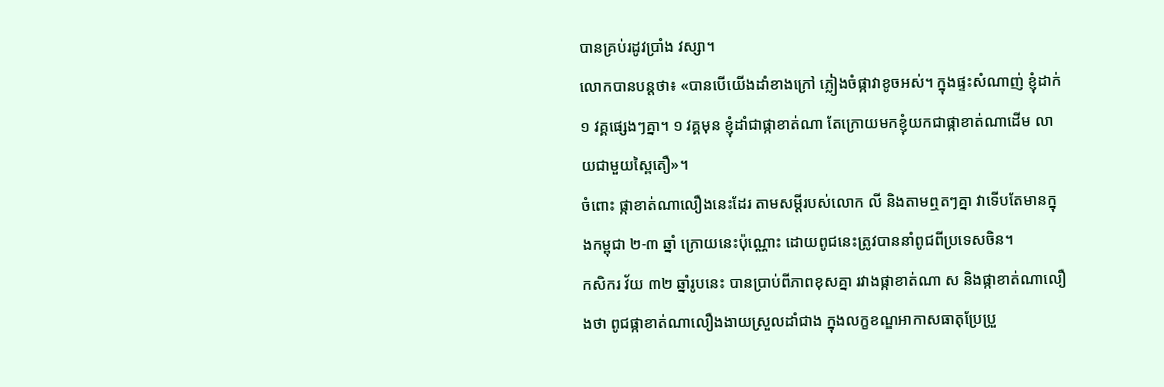បានគ្រប់រដូវប្រាំង វស្សា។
លោកបានបន្តថា៖ «បានបើយើងដាំខាងក្រៅ ភ្លៀងចំផ្កាវាខូចអស់។ ក្នុងផ្ទះសំណាញ់ ខ្ញុំដាក់ ១ វគ្គផ្សេងៗគ្នា។ ១ វគ្គមុន ខ្ញុំដាំជាផ្កាខាត់ណា តែក្រោយមកខ្ញុំយកជាផ្កាខាត់ណាដើម លាយជាមួយស្ពៃតឿ»។
ចំពោះ ផ្កាខាត់ណាលឿងនេះដែរ តាមសម្ដីរបស់លោក លី និងតាមឮតៗគ្នា វាទើបតែមានក្នុងកម្ពុជា ២-៣ ឆ្នាំ ក្រោយនេះប៉ុណ្ណោះ ដោយពូជនេះត្រូវបាននាំពូជពីប្រទេសចិន។
កសិករ វ័យ ៣២ ឆ្នាំរូបនេះ បានប្រាប់ពីភាពខុសគ្នា រវាងផ្កាខាត់ណា ស និងផ្កាខាត់ណាលឿងថា ពូជផ្កាខាត់ណាលឿងងាយស្រួលដាំជាង ក្នុងលក្ខខណ្ឌអាកាសធាតុប្រែប្រួ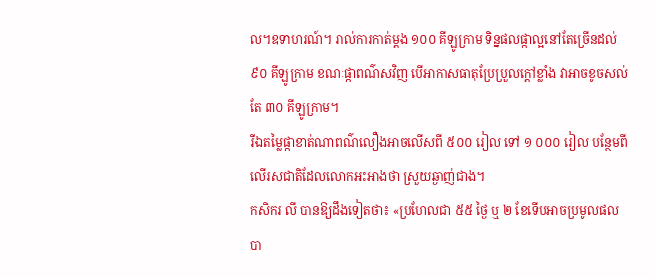ល។ឧទាហរណ៍។ រាល់ការកាត់ម្ដង ១០០ គីឡូក្រាម ទិន្នផលផ្កាល្អនៅតែច្រើនដល់ ៩០ គីឡូក្រាម ខណៈផ្កាពណ៌សវិញ បើអាកាសធាតុប្រែប្រួលក្ដៅខ្លាំង វាអាចខូចសល់តែ ៣០ គីឡូក្រាម។
រីឯតម្លៃផ្កាខាត់ណាពណ៌លឿងអាចលើសពី ៥០០ រៀល ទៅ ១ ០០០ រៀល បន្ថែមពីលើរសជាតិដែលលោកអះអាងថា ស្រួយឆ្ងាញ់ជាង។
កសិករ លី បានឱ្យដឹងទៀតថា៖ «ប្រហែលជា ៥៥ ថ្ងៃ ឬ ២ ខែទើបអាចប្រមូលផលបា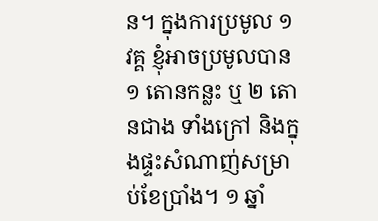ន។ ក្នុងការប្រមូល ១ វគ្គ ខ្ញុំអាចប្រមូលបាន ១ តោនកន្លះ ឬ ២ តោនជាង ទាំងក្រៅ និងក្នុងផ្ទះសំណាញ់សម្រាប់ខែប្រាំង។ ១ ឆ្នាំ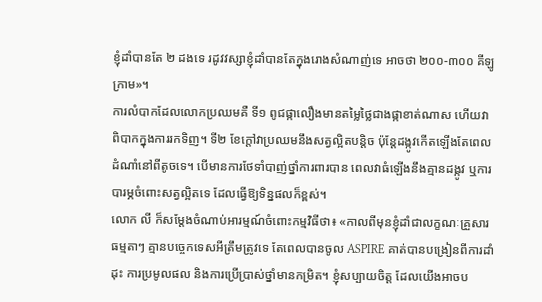ខ្ញុំដាំបានតែ ២ ដងទេ រដូវវស្សាខ្ញុំដាំបានតែក្នុងរោងសំណាញ់ទេ អាចថា ២០០-៣០០ គីឡូក្រាម»។
ការលំបាកដែលលោកប្រឈមគឺ ទី១ ពូជផ្កាលឿងមានតម្លៃថ្លៃជាងផ្កាខាត់ណាស ហើយវាពិបាកក្នុងការរកទិញ។ ទី២ ខែក្ដៅវាប្រឈមនឹងសត្វល្អិតបន្តិច ប៉ុន្តែដង្កូវកើតឡើងតែពេលដំណាំនៅពីតូចទេ។ បើមានការថែទាំបាញ់ថ្នាំការពារបាន ពេលវាធំឡើងនឹងគ្មានដង្កូវ ឬការបារម្ភចំពោះសត្វល្អិតទេ ដែលធ្វើឱ្យទិន្នផលក៏ខ្ពស់។
លោក លី ក៏សម្ដែងចំណាប់អារម្មណ៍ចំពោះកម្មវិធីថា៖ «កាលពីមុនខ្ញុំដាំជាលក្ខណៈគ្រួសារធម្មតាៗ គ្មានបច្ចេកទេសអីត្រឹមត្រូវទេ តែពេលបានចូល ASPIRE គាត់បានបង្រៀនពីការដាំដុះ ការប្រមូលផល និងការប្រើប្រាស់ថ្នាំមានកម្រិត។ ខ្ញុំសប្បាយចិត្ត ដែលយើងអាចប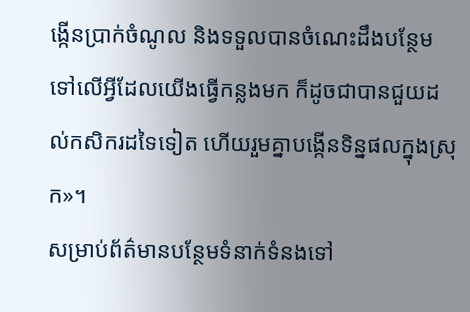ង្កើនប្រាក់ចំណូល និងទទួលបានចំណេះដឹងបន្ថែមទៅលើអ្វីដែលយើងធ្វើកន្លងមក ក៏ដូចជាបានជួយដល់កសិករដទៃទៀត ហើយរួមគ្នាបង្កើនទិន្នផលក្នុងស្រុក»។
សម្រាប់ព័ត៌មានបន្ថែមទំនាក់ទំនងទៅ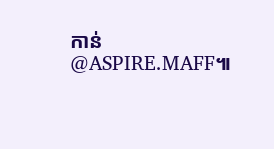កាន់ @ASPIRE.MAFF៕